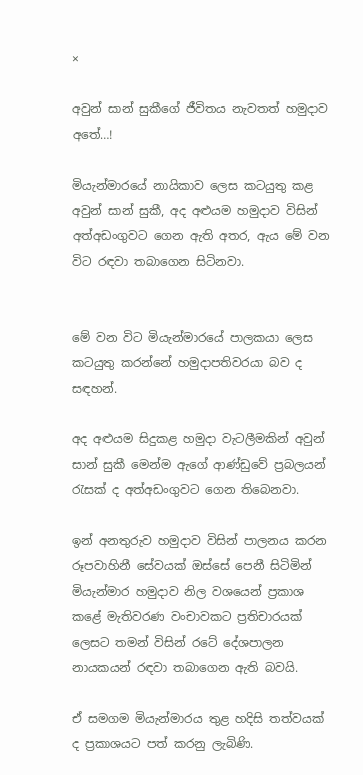×

අවුන් සාන් සුකීගේ ජීවිතය නැවතත් හමුදාව අතේ…!

මියැන්මාරයේ නායිකාව ලෙස කටයුතු කළ අවුන් සාන් සුකී, අද අළුයම හමුදාව විසින් අත්අඩංගුවට ගෙන ඇති අතර, ඇය මේ වන විට රඳවා තබාගෙන සිටිනවා.


මේ වන විට මියැන්මාරයේ පාලකයා ලෙස කටයුතු කරන්නේ හමුදාපතිවරයා බව ද සඳහන්.

අද අළුයම සිදුකළ හමුදා වැටලීමකින් අවුන් සාන් සුකී මෙන්ම ඇගේ ආණ්ඩුවේ ප්‍රබලයන් රැසක් ද අත්අඩංගුවට ගෙන තිබෙනවා.

ඉන් අනතුරුව හමුදාව විසින් පාලනය කරන රූපවාහිනී සේවයක් ඔස්සේ පෙනී සිටිමින් මියැන්මාර හමුදාව නිල වශයෙන් ප්‍රකාශ කළේ මැතිවරණ වංචාවකට ප්‍රතිචාරයක් ලෙසට තමන් විසින් රටේ දේශපාලන නායකයන් රඳවා තබාගෙන ඇති බවයි.

ඒ සමගම මියැන්මාරය තුළ හදිසි තත්වයක් ද ප්‍රකාශයට පත් කරනු ලැබිණි.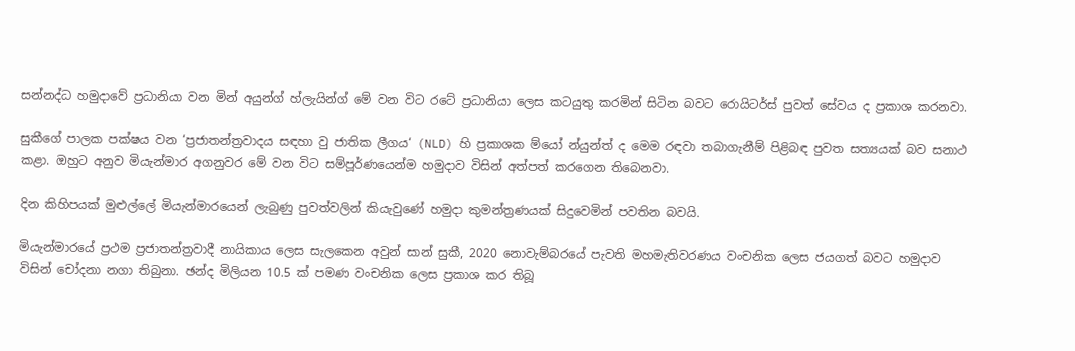සන්නද්ධ හමුදාවේ ප්‍රධානියා වන මින් අයුන්ග් හ්ලැයින්ග් මේ වන විට රටේ ප්‍රධානියා ලෙස කටයුතු කරමින් සිටින බවට රොයිටර්ස් පුවත් සේවය ද ප්‍රකාශ කරනවා.

සුකීගේ පාලක පක්ෂය වන ‘ප්‍රජාතන්ත්‍රවාදය සඳහා වු ජාතික ලීගය‘ (NLD) හි ප්‍රකාශක ම්යෝ න්යුන්ත් ද මෙම රඳවා තබාගැනීම් පිළිබඳ පුවත සත්‍යයක් බව සනාථ කළා. ඔහුට අනුව මියැන්මාර අගනුවර මේ වන විට සම්පූර්ණයෙන්ම හමුදාව විසින් අත්පත් කරගෙන තිබෙනවා.

දින කිහිපයක් මුළුල්ලේ මියැන්මාරයෙන් ලැබුණු පුවත්වලින් කියැවුණේ හමුදා කුමන්ත්‍රණයක් සිදුවෙමින් පවතින බවයි.

මියැන්මාරයේ ප්‍රථම ප්‍රජාතන්ත්‍රවාදී නායිකාය ලෙස සැලකෙන අවුන් සාන් සුකී, 2020 නොවැම්බරයේ පැවති මහමැතිවරණය වංචනික ලෙස ජයගත් බවට හමුදාව විසින් චෝදනා නගා තිබුනා. ඡන්ද මිලියන 10.5 ක් පමණ වංචනික ලෙස ප්‍රකාශ කර තිබූ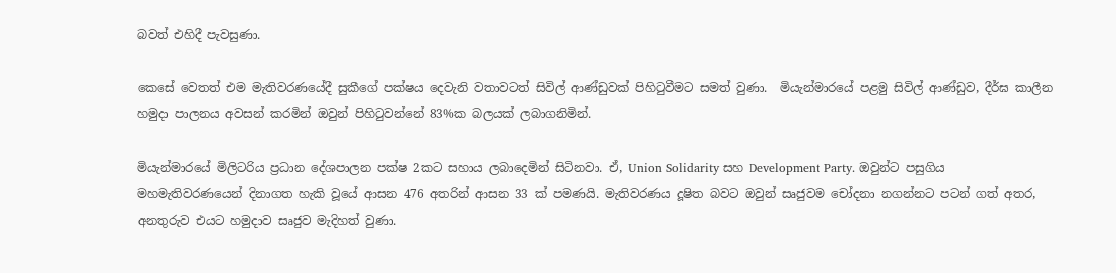බවත් එහිදී පැවසුණා.

කෙසේ වෙතත් එම මැතිවරණයේදී සුකීගේ පක්ෂය දෙවැනි වතාවටත් සිවිල් ආණ්ඩුවක් පිහිටුවීමට සමත් වුණා.  මියැන්මාරයේ පළමු සිවිල් ආණ්ඩුව, දීර්ඝ කාලීන හමුදා පාලනය අවසන් කරමින් ඔවුන් පිහිටුවන්නේ 83%ක බලයක් ලබාගනිමින්.

මියැන්මාරයේ මිලිටරිය ප්‍රධාන දේශපාලන පක්ෂ 2කට සහාය ලබාදෙමින් සිටිනවා. ඒ, Union Solidarity සහ Development Party. ඔවුන්ට පසුගිය මහමැතිවරණයෙන් දිනාගත හැකි වූයේ ආසන 476 අතරින් ආසන 33 ක් පමණයි. මැතිවරණය දූෂිත බවට ඔවුන් සෘජුවම චෝදනා නගන්නට පටන් ගත් අතර, අනතුරුව එයට හමුදාව සෘජුව මැදිහත් වුණා.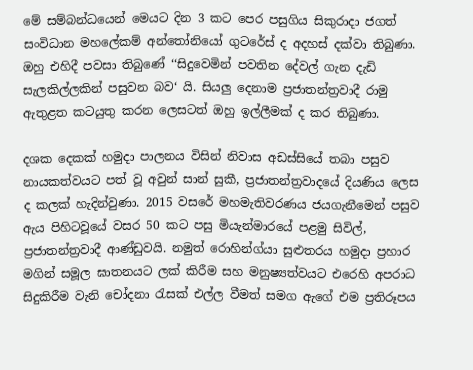මේ සම්බන්ධයෙන් මෙයට දින 3 කට පෙර පසුගිය සිකුරාදා ජගත් සංවිධාන මහලේකම් අන්තෝනියෝ ගුටරේස් ද අදහස් දක්වා තිබුණා. ඔහු එහිදී පවසා තිබුණේ ‘‘සිදුවෙමින් පවතින දේවල් ගැන දැඩි සැලකිල්ලකින් පසුවන බව‘ යි. සියලු දෙනාම ප්‍රජාතන්ත්‍රවාදී රාමු ඇතුළත කටයුතු කරන ලෙසටත් ඔහු ඉල්ලීමක් ද කර තිබුණා.

දශක දෙකක් හමුදා පාලනය විසින් නිවාස අඩස්සියේ තබා පසුව නායකත්වයට පත් වූ අවුන් සාන් සුකී, ප්‍රජාතන්ත්‍රවාදයේ දියණිය ලෙස ද කලක් හැදින්වුණා. 2015 වසරේ මහමැතිවරණය ජයගැනීමෙන් පසුව ඇය පිහිටවූයේ වසර 50 කට පසු මියැන්මාරයේ පළමු සිවිල්, ප්‍රජාතන්ත්‍රවාදී ආණ්ඩුවයි. නමුත් රොහින්ග්යා සුළුතරය හමුදා ප්‍රහාර මගින් සමූල ඝාතනයට ලක් කිරීම සහ මනුෂ්‍යත්වයට එරෙහි අපරාධ සිදුකිරීම වැනි චෝදනා රැසක් එල්ල වීමත් සමග ඇගේ එම ප්‍රතිරූපය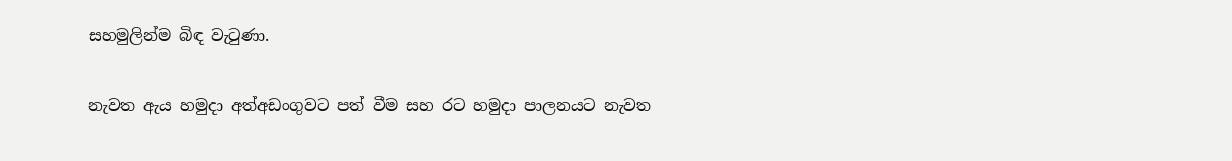සහමුලින්ම බිඳ වැටුණා.

නැවත ඇය හමුදා අත්අඩංගුවට පත් වීම සහ රට හමුදා පාලනයට නැවත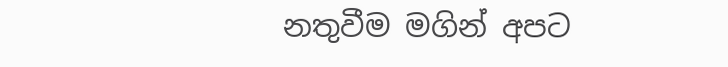නතුවීම මගින් අපට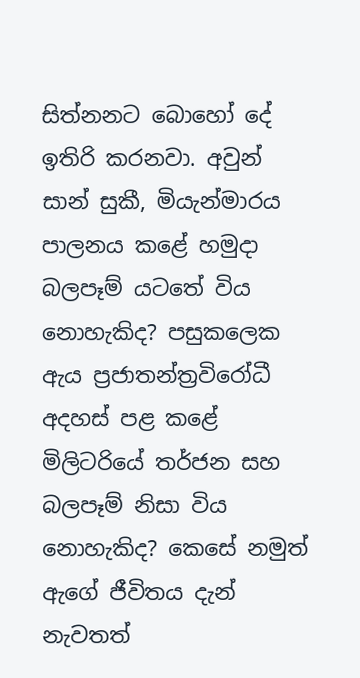සිත්නනට බොහෝ දේ ඉතිරි කරනවා. අවුන් සාන් සුකී, මියැන්මාරය පාලනය කළේ හමුදා බලපෑම් යටතේ විය නොහැකිද? පසුකලෙක ඇය ප්‍රජාතන්ත්‍රවිරෝධී අදහස් පළ කළේ මිලිටරියේ තර්ජන සහ බලපෑම් නිසා විය නොහැකිද? කෙසේ නමුත් ඇගේ ජීවිතය දැන් නැවතත්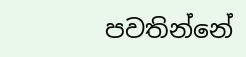පවතින්නේ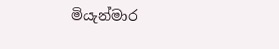මියැන්මාර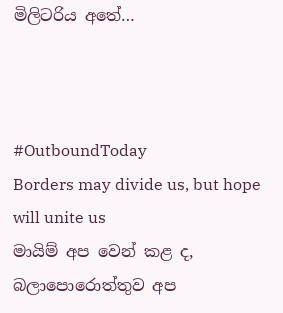මිලිටරිය අතේ…



#OutboundToday
Borders may divide us, but hope will unite us
මායිම් අප වෙන් කළ ද, බලාපොරොත්තුව අප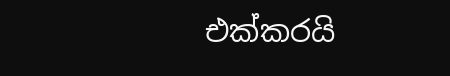එක්කරයි